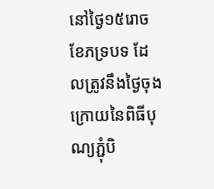នៅថ្ងៃ១៥រោច ខែភទ្របទ ដែលត្រូវនឹងថ្ងៃចុងក្រោយនៃពិធីបុណ្យភ្ជុំបិ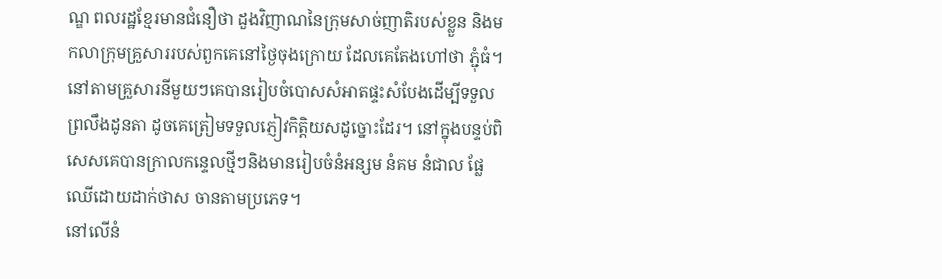ណ្ឌ ពលរដ្ឋខ្មែរមានជំនឿថា ដួងវិញាណនៃក្រុមសាច់ញាតិរបស់ខ្លួន និងមកលាក្រុមគ្រួសាររបស់ពួកគេនៅថ្ងៃចុងក្រោយ ដែលគេតែងហៅថា ភ្ជុំធំ។
នៅតាមគ្រួសារនីមួយៗគេបានរៀបចំបោសសំអាតផ្ទះសំបែងដេីម្បីទទួលព្រលឹងដូនតា ដូចគេត្រៀមទទួលភ្ញៀវកិត្តិយសដូច្នោះដែរ។ នៅក្នុងបន្ទប់ពិសេសគេបានក្រាលកន្ទេលថ្មីៗនិងមានរៀបចំនំអន្សម នំគម នំជាល ផ្លែឈេីដោយដាក់ថាស ចានតាមប្រភេទ។
នៅលេីនំ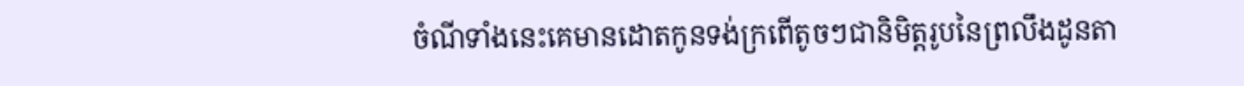ចំណីទាំងនេះគេមានដោតកូនទង់ក្រពេីតូចៗជានិមិត្តរូបនៃព្រលឹងដូនតា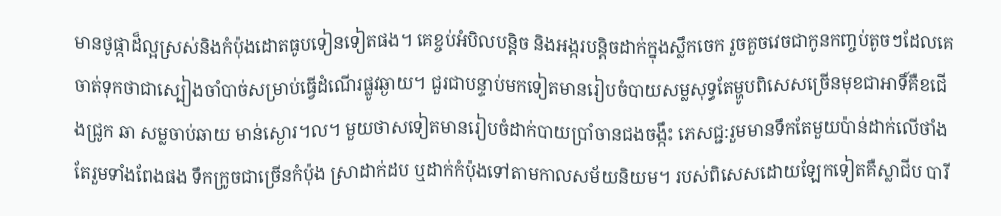មានថូផ្កាដ៏ល្អស្រស់និងកំប៉ុងដោតធូបទៀនទៀតផង។ គេខ្ចប់អំបិលបន្តិច និងអង្ករបន្តិចដាក់ក្នុងស្លឹកចេក រួចគួចវេចជាកូនកញ្ចប់តូចៗដែលគេចាត់ទុកថាជាស្បៀងចាំបាច់សម្រាប់ធ្វេីដំណេីរផ្លូវឆ្ងាយ។ ជួរជាបន្ទាប់មកទៀតមានរៀបចំបាយសម្លសុទ្ធតែម្ហូបពិសេសច្រេីនមុខជាអាទិ៍គឺខជេីងជ្រូក ឆា សម្លចាប់ឆាយ មាន់ស្ងោរ។ល។ មួយថាសទៀតមានរៀបចំដាក់បាយប្រាំចានជងចង្កឹះ ភេសជ្ជ:រួមមានទឹកតែមួយប៉ាន់ដាក់លេីថាំងតែរួមទាំងពែងផង ទឹកក្រូចជាច្រេីនកំប៉ុង ស្រាដាក់ដប ឬដាក់កំប៉ុងទៅតាមកាលសម័យនិយម។ របស់ពិសេសដោយឡែកទៀតគឺស្លាជីប បារី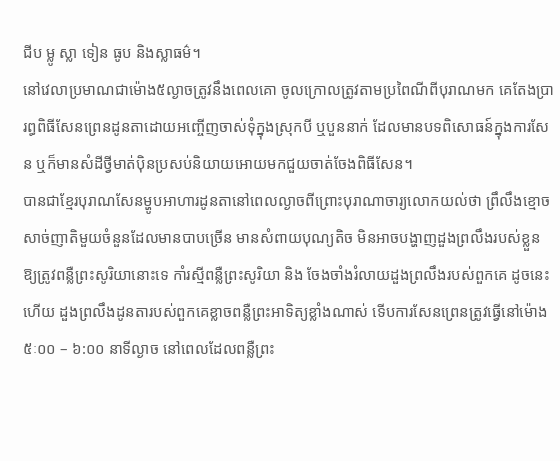ជីប ម្លូ ស្លា ទៀន ធូប និងស្លាធម៌។
នៅវេលាប្រមាណជាម៉ោង៥ល្ងាចត្រូវនឹងពេលគោ ចូលក្រោលត្រូវតាមប្រពៃណីពីបុរាណមក គេតែងប្រារព្ធពិធីសែនព្រេនដូនតាដោយអញ្ចើញចាស់ទុំក្នុងស្រុកបី ឬបួននាក់ ដែលមានបទពិសោធន៍ក្នុងការសែន ឬក៏មានសំដីថ្វីមាត់បុិនប្រសប់និយាយអោយមកជួយចាត់ចែងពិធីសែន។
បានជាខ្មែរបុរាណសែនម្ហូបអាហារដូនតានៅពេលល្ងាចពីព្រោះបុរាណាចារ្យលោកយល់ថា ព្រឹលឹងខ្មោចសាច់ញាតិមួយចំនួនដែលមានបាបច្រើន មានសំពាយបុណ្យតិច មិនអាចបង្ហាញដួងព្រលឹងរបស់ខ្លួន ឱ្យត្រូវពន្លឺព្រះសូរិយានោះទេ កាំរស្មីពន្លឺព្រះសូរិយា និង ចែងចាំងរំលាយដួងព្រលឹងរបស់ពួកគេ ដូចនេះហើយ ដួងព្រលឹងដូនតារបស់ពួកគេខ្លាចពន្លឺព្រះអាទិត្យខ្លាំងណាស់ ទើបការសែនព្រេនត្រូវធ្វើនៅម៉ោង ៥ៈ០០ – ៦:០០ នាទីល្ងាច នៅពេលដែលពន្លឺព្រះ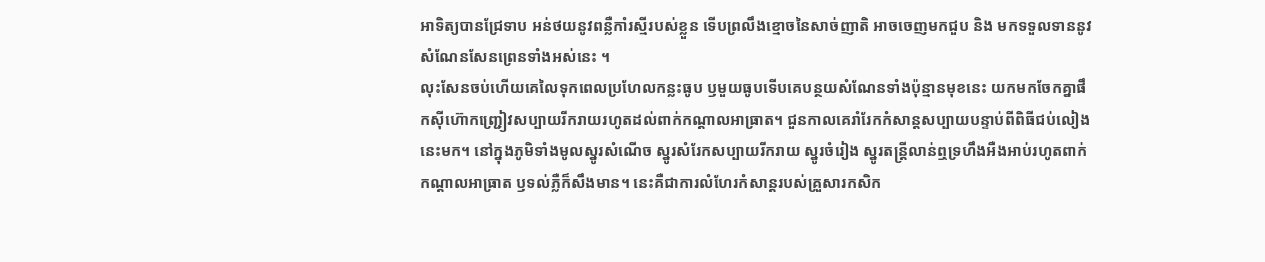អាទិត្យបានជ្រែទាប អន់ថយនូវពន្លឺកាំរស្មីរបស់ខ្លួន ទើបព្រលឹងខ្មោចនៃសាច់ញាតិ អាចចេញមកជួប និង មកទទួលទាននូវសំណែនសែនព្រេនទាំងអស់នេះ ។
លុះសែនចប់ហេីយគេលៃទុកពេលប្រហែលកន្លះធូប ឫមួយធូបទេីបគេបន្ថយសំណែនទាំងប៉ុន្មានមុខនេះ យកមកចែកគ្នាផឹកសុីហ៊ោកញ្ជ្រៀវសប្បាយរីករាយរហូតដល់ពាក់កណ្តាលអាធ្រាត។ ជួនកាលគេរាំរែកកំសាន្តសប្បាយបន្ទាប់ពីពិធីជប់លៀងនេះមក។ នៅក្នុងភូមិទាំងមូលស្នូរសំណេីច ស្នូរសំរែកសប្បាយរីករាយ ស្នូរចំរៀង ស្នូរតន្ត្រីលាន់ឮទ្រហឹងអឺងអាប់រហូតពាក់កណ្តាលអាធ្រាត ឫទល់ភ្លឺក៏សឹងមាន។ នេះគឺជាការលំហែរកំសាន្តរបស់គ្រួសារកសិក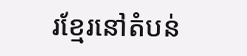រខ្មែរនៅតំបន់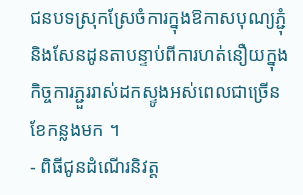ជនបទស្រុកស្រែចំការក្នុងឱកាសបុណ្យភ្ជុំនិងសែនដូនតាបន្ទាប់ពីការហត់នឿយក្នុងកិច្ចការភ្ជួររាស់ដកស្ទូងអស់ពេលជាច្រេីនខែកន្លងមក ។
- ពិធីជូនដំណេីរនិវត្ត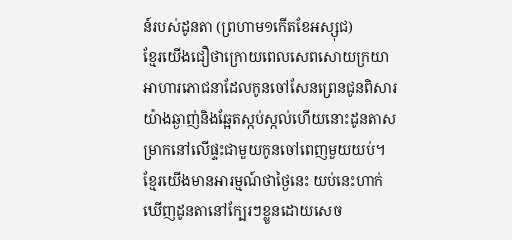ន៍របស់ដូនតា (ព្រហាម១កេីតខែអស្សុជ)
ខ្មែរយេីងជឿថាក្រោយពេលសេពសោយក្រយាអាហារភោជនាដែលកូនចៅសែនព្រេនជូនពិសារយ៉ាងឆ្ងាញ់និងឆ្អែតស្កប់ស្កល់ហេីយនោះដូនតាសម្រាកនៅលេីផ្ទះជាមួយកូនចៅពេញមួយយប់។ ខ្មែរយេីងមានអារម្មណ៍ថាថ្ងៃនេះ យប់នេះហាក់ឃេីញដូនតានៅក្បែរៗខ្លួនដោយសេច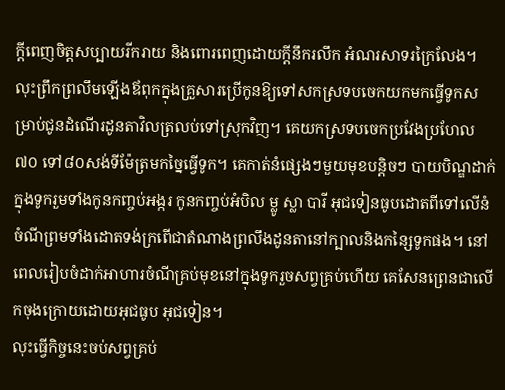ក្តីពេញចិត្តសប្បាយរីករាយ និងពោរពេញដោយក្តីនឹករលឹក អំណរសាទរក្រៃលែង។ លុះព្រឹកព្រលឹមឡេីងឪពុកក្នុងគ្រួសារប្រេីកូនឱ្យទៅសកស្រទបចេកយកមកធ្វេីទូកសម្រាប់ជូនដំណេីរដូនតាវិលត្រលប់ទៅស្រុកវិញ។ គេយកស្រទបចេកប្រវែងប្រហែល៧០ ទៅ៨០សង់ទីម៉ែត្រមកច្នៃធ្វេីទូក។ គេកាត់នំផ្សេងៗមួយមុខបន្តិចៗ បាយបិណ្ឌដាក់ក្នុងទូករួមទាំងកូនកញ្ចប់អង្ករ កូនកញ្ចប់អំបិល ម្លូ ស្លា បារី អុជទៀនធូបដោតពីទៅលេីនំចំណីព្រមទាំងដោតទង់ក្រពេីជាតំណាងព្រលឹងដូនតានៅក្បាលនិងកន្សៃទូកផង។ នៅពេលរៀបចំដាក់អាហារចំណីគ្រប់មុខនៅក្នុងទូករួចសព្វគ្រប់ហេីយ គេសែនព្រេនជាលេីកចុងក្រោយដោយអុជធូប អុជទៀន។
លុះធ្វេីកិច្ចនេះចប់សព្វគ្រប់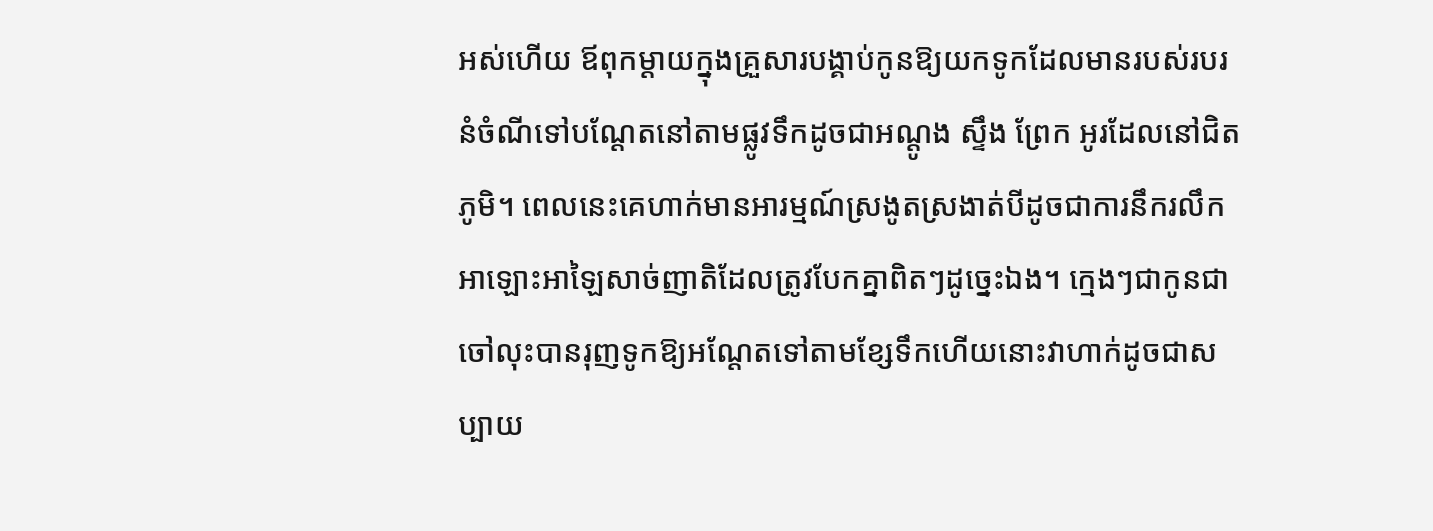អស់ហេីយ ឪពុកម្តាយក្នុងគ្រួសារបង្គាប់កូនឱ្យយកទូកដែលមានរបស់របរនំចំណីទៅបណ្តែតនៅតាមផ្លូវទឹកដូចជាអណ្តូង ស្ទឹង ព្រែក អូរដែលនៅជិតភូមិ។ ពេលនេះគេហាក់មានអារម្មណ៍ស្រងូតស្រងាត់បីដូចជាការនឹករលឹកអាឡោះអាឡៃសាច់ញាតិដែលត្រូវបែកគ្នាពិតៗដូច្នេះឯង។ ក្មេងៗជាកូនជាចៅលុះបានរុញទូកឱ្យអណ្តែតទៅតាមខ្សែទឹកហេីយនោះវាហាក់ដូចជាសប្បាយ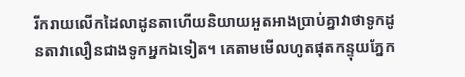រីករាយលេីកដៃលាដូនតាហេីយនិយាយអួតអាងប្រាប់គ្នាវាថាទូកដូនតាវាលឿនជាងទូកអ្នកឯទៀត។ គេតាមមេីលហូតផុតកន្ទុយភ្នែក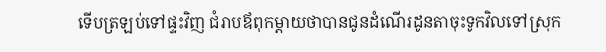ទេីបត្រឡប់ទៅផ្ទះវិញ ជំរាបឪពុកម្តាយថាបានជូនដំណេីរដូនតាចុះទូកវិលទៅស្រុក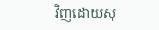វិញដោយសុ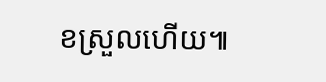ខស្រួលហេីយ៕